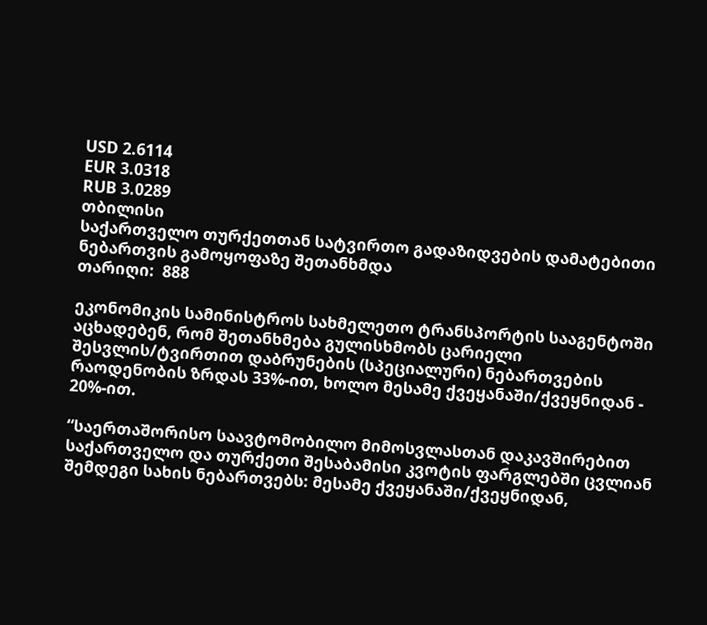USD 2.6114
EUR 3.0318
RUB 3.0289
თბილისი
საქართველო თურქეთთან სატვირთო გადაზიდვების დამატებითი ნებართვის გამოყოფაზე შეთანხმდა
თარიღი:  888

ეკონომიკის სამინისტროს სახმელეთო ტრანსპორტის სააგენტოში აცხადებენ, რომ შეთანხმება გულისხმობს ცარიელი შესვლის/ტვირთით დაბრუნების (სპეციალური) ნებართვების რაოდენობის ზრდას 33%-ით, ხოლო მესამე ქვეყანაში/ქვეყნიდან - 20%-ით.

“საერთაშორისო საავტომობილო მიმოსვლასთან დაკავშირებით საქართველო და თურქეთი შესაბამისი კვოტის ფარგლებში ცვლიან შემდეგი სახის ნებართვებს: მესამე ქვეყანაში/ქვეყნიდან,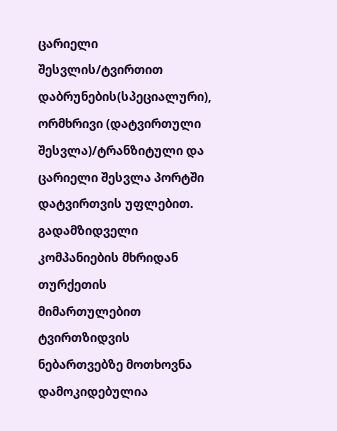ცარიელი შესვლის/ტვირთით დაბრუნების(სპეციალური), ორმხრივი (დატვირთული შესვლა)/ტრანზიტული და ცარიელი შესვლა პორტში დატვირთვის უფლებით. გადამზიდველი კომპანიების მხრიდან თურქეთის მიმართულებით ტვირთზიდვის ნებართვებზე მოთხოვნა დამოკიდებულია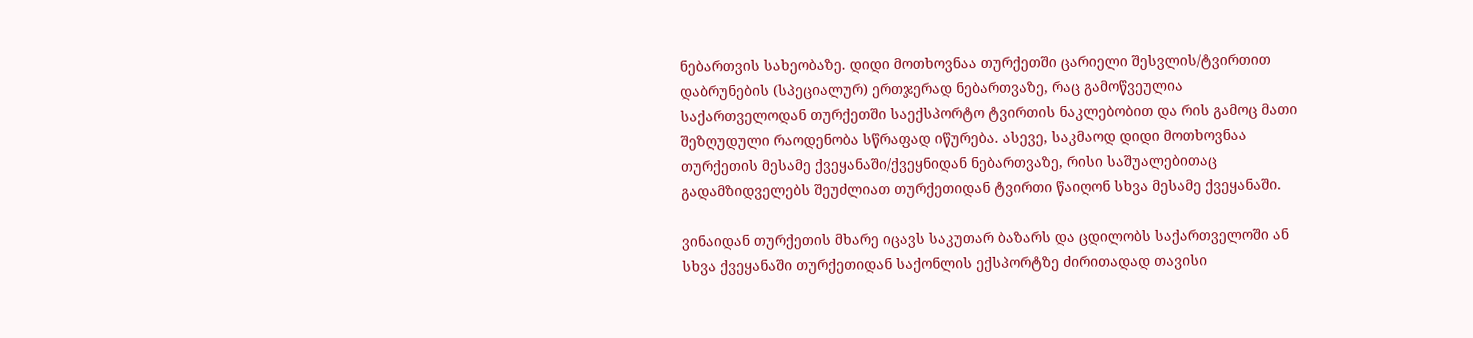ნებართვის სახეობაზე. დიდი მოთხოვნაა თურქეთში ცარიელი შესვლის/ტვირთით დაბრუნების (სპეციალურ) ერთჯერად ნებართვაზე, რაც გამოწვეულია საქართველოდან თურქეთში საექსპორტო ტვირთის ნაკლებობით და რის გამოც მათი შეზღუდული რაოდენობა სწრაფად იწურება. ასევე, საკმაოდ დიდი მოთხოვნაა თურქეთის მესამე ქვეყანაში/ქვეყნიდან ნებართვაზე, რისი საშუალებითაც გადამზიდველებს შეუძლიათ თურქეთიდან ტვირთი წაიღონ სხვა მესამე ქვეყანაში.

ვინაიდან თურქეთის მხარე იცავს საკუთარ ბაზარს და ცდილობს საქართველოში ან სხვა ქვეყანაში თურქეთიდან საქონლის ექსპორტზე ძირითადად თავისი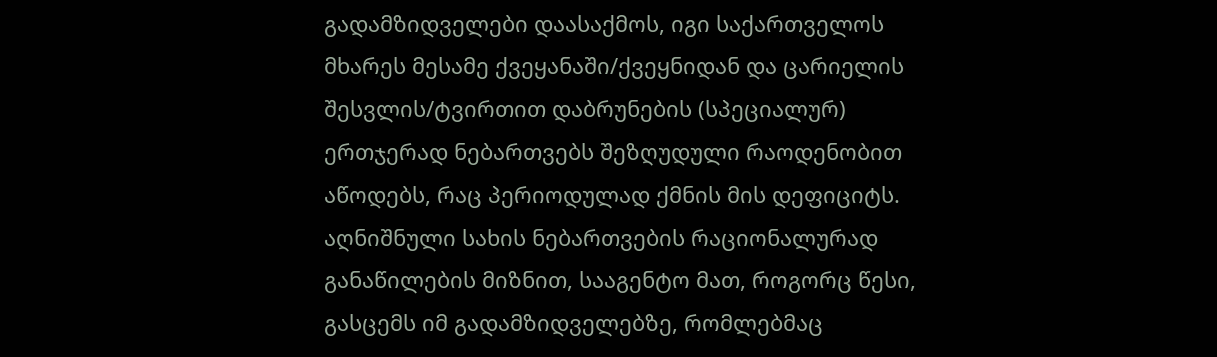გადამზიდველები დაასაქმოს, იგი საქართველოს მხარეს მესამე ქვეყანაში/ქვეყნიდან და ცარიელის შესვლის/ტვირთით დაბრუნების (სპეციალურ) ერთჯერად ნებართვებს შეზღუდული რაოდენობით აწოდებს, რაც პერიოდულად ქმნის მის დეფიციტს. აღნიშნული სახის ნებართვების რაციონალურად განაწილების მიზნით, სააგენტო მათ, როგორც წესი, გასცემს იმ გადამზიდველებზე, რომლებმაც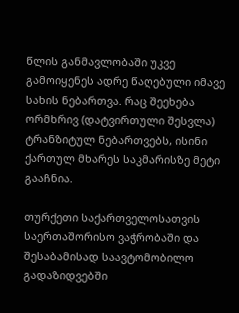წლის განმავლობაში უკვე გამოიყენეს ადრე წაღებული იმავე სახის ნებართვა. რაც შეეხება ორმხრივ (დატვირთული შესვლა) ტრანზიტულ ნებართვებს, ისინი ქართულ მხარეს საკმარისზე მეტი გააჩნია.

თურქეთი საქართველოსათვის საერთაშორისო ვაჭრობაში და შესაბამისად საავტომობილო გადაზიდვებში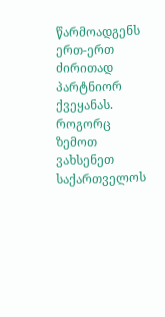წარმოადგენს ერთ-ერთ ძირითად პარტნიორ ქვეყანას. როგორც ზემოთ ვახსენეთ საქართველოს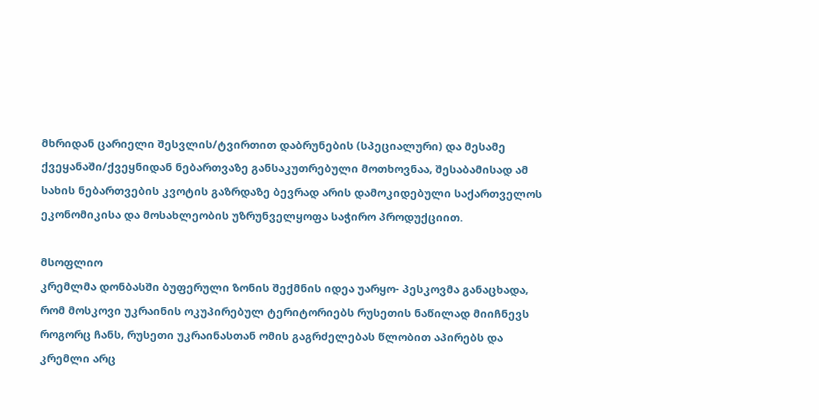მხრიდან ცარიელი შესვლის/ტვირთით დაბრუნების (სპეციალური) და მესამე ქვეყანაში/ქვეყნიდან ნებართვაზე განსაკუთრებული მოთხოვნაა, შესაბამისად ამ სახის ნებართვების კვოტის გაზრდაზე ბევრად არის დამოკიდებული საქართველოს ეკონომიკისა და მოსახლეობის უზრუნველყოფა საჭირო პროდუქციით.

მსოფლიო
კრემლმა დონბასში ბუფერული ზონის შექმნის იდეა უარყო- პესკოვმა განაცხადა, რომ მოსკოვი უკრაინის ოკუპირებულ ტერიტორიებს რუსეთის ნაწილად მიიჩნევს
როგორც ჩანს, რუსეთი უკრაინასთან ომის გაგრძელებას წლობით აპირებს და კრემლი არც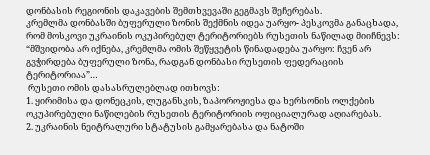დონბასის რეგიონის დაკავების შემთხვევაში გეგმავს შეჩერებას.
კრემლმა დონბასში ბუფერული ზონის შექმნის იდეა უარყო- პესკოვმა განაცხადა, რომ მოსკოვი უკრაინის ოკუპირებულ ტერიტორიებს რუსეთის ნაწილად მიიჩნევს:
“მშვიდობა არ იქნება, კრემლმა ომის შეწყვეტის წინადადება უარყო: ჩვენ არ გვჭირდება ბუფერული ზონა, რადგან დონბასი რუსეთის ფედერაციის ტერიტორიაა”…
 რუსეთი ომის დასასრულებლად ითხოვს:
1. ყირიმისა და დონეცკის, ლუგანსკის, ზაპოროჟიესა და ხერსონის ოლქების ოკუპირებული ნაწილების რუსეთის ტერიტორიის ოფიციალურად აღიარებას.
2. უკრაინის ნეიტრალური სტატუსის გამყარებასა და ნატოში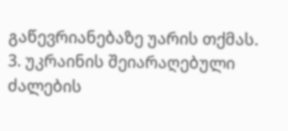გაწევრიანებაზე უარის თქმას.
3. უკრაინის შეიარაღებული ძალების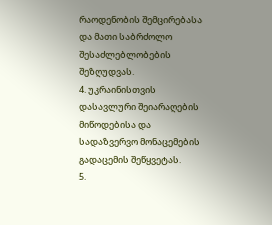რაოდენობის შემცირებასა და მათი საბრძოლო შესაძლებლობების შეზღუდვას.
4. უკრაინისთვის დასავლური შეიარაღების მიწოდებისა და სადაზვერვო მონაცემების გადაცემის შეწყვეტას.
5.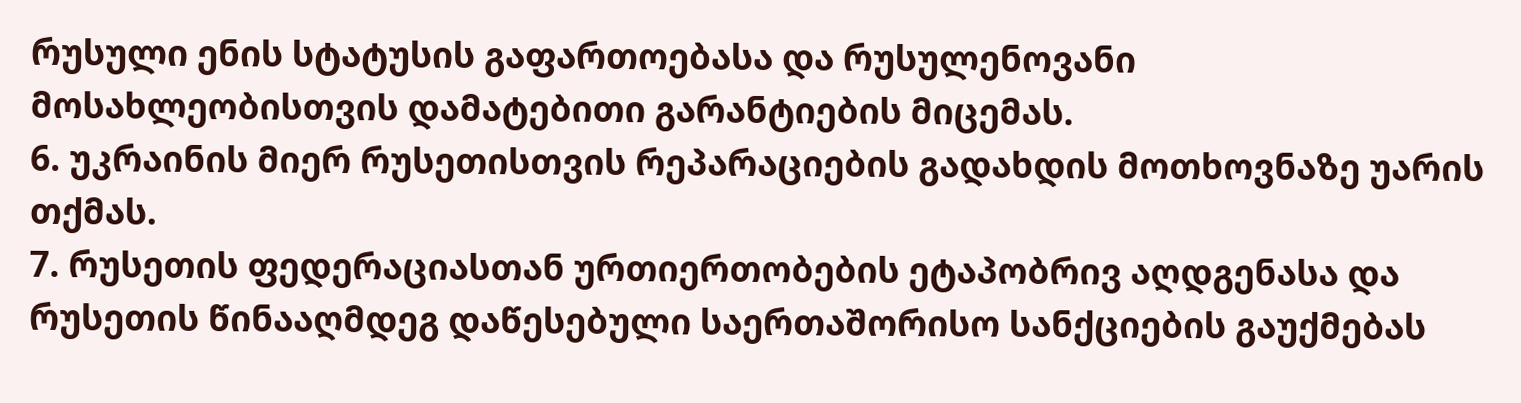რუსული ენის სტატუსის გაფართოებასა და რუსულენოვანი მოსახლეობისთვის დამატებითი გარანტიების მიცემას.
6. უკრაინის მიერ რუსეთისთვის რეპარაციების გადახდის მოთხოვნაზე უარის თქმას.
7. რუსეთის ფედერაციასთან ურთიერთობების ეტაპობრივ აღდგენასა და რუსეთის წინააღმდეგ დაწესებული საერთაშორისო სანქციების გაუქმებას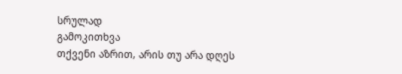სრულად
გამოკითხვა
თქვენი აზრით, არის თუ არა დღეს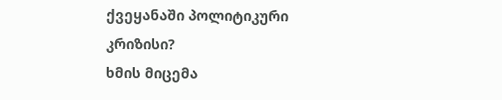ქვეყანაში პოლიტიკური კრიზისი?
ხმის მიცემა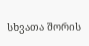სხვათა შორის